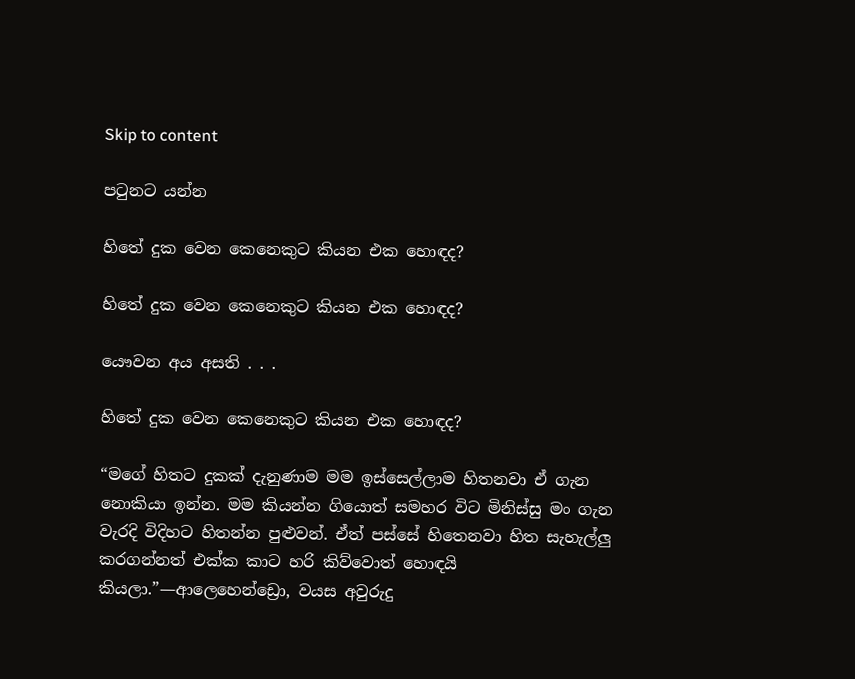Skip to content

පටුනට යන්න

හිතේ දුක වෙන කෙනෙකුට කියන එක හොඳද?

හිතේ දුක වෙන කෙනෙකුට කියන එක හොඳද?

යෞවන අය අසති . . .

හිතේ දුක වෙන කෙනෙකුට කියන එක හොඳද?

“මගේ හිතට දුකක් දැනුණාම මම ඉස්සෙල්ලාම හිතනවා ඒ ගැන නොකියා ඉන්න. මම කියන්න ගියොත් සමහර විට මිනිස්සු මං ගැන වැරදි විදිහට හිතන්න පුළුවන්. ඒත් පස්සේ හිතෙනවා හිත සැහැල්ලු කරගන්නත් එක්ක කාට හරි කිව්වොත් හොඳයි කියලා.”—ආලෙහෙන්ඩ්‍රො, වයස අවුරුදු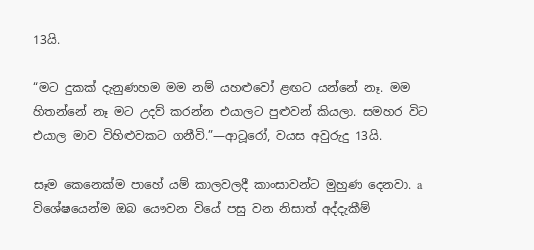13යි.

“මට දුකක් දැනුණහම මම නම් යහළුවෝ ළඟට යන්නේ නෑ. මම හිතන්නේ නෑ මට උදව් කරන්න එයාලට පුළුවන් කියලා. සමහර විට එයාල මාව විහිළුවකට ගනීවි.”—ආටූරෝ, වයස අවුරුදු 13යි.

සෑම කෙනෙක්ම පාහේ යම් කාලවලදී කාංසාවන්ට මුහුණ දෙනවා. a විශේෂයෙන්ම ඔබ යෞවන වියේ පසු වන නිසාත් අද්දැකීම්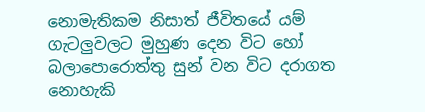නොමැතිකම නිසාත් ජීවිතයේ යම් ගැටලුවලට මුහුණ දෙන විට හෝ බලාපොරොත්තු සුන් වන විට දරාගත නොහැකි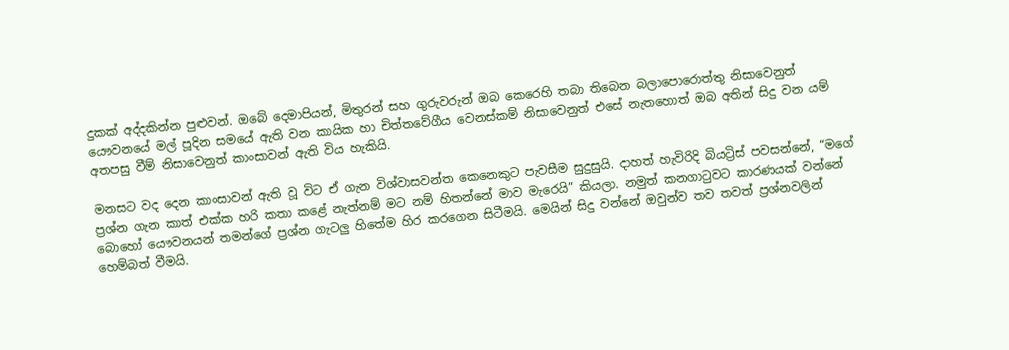දුකක් අද්දකින්න පුළුවන්. ඔබේ දෙමාපියන්, මිතුරන් සහ ගුරුවරුන් ඔබ කෙරෙහි තබා තිබෙන බලාපොරොත්තු නිසාවෙනුත් යෞවනයේ මල් පූදින සමයේ ඇති වන කායික හා චිත්තවේගීය වෙනස්කම් නිසාවෙනුත් එසේ නැතහොත් ඔබ අතින් සිදු වන යම් අතපසු වීම් නිසාවෙනුත් කාංසාවන් ඇති විය හැකියි.

මනසට වද දෙන කාංසාවන් ඇති වූ විට ඒ ගැන විශ්වාසවන්ත කෙනෙකුට පැවසීම සුදුසුයි. දාහත් හැවිරිදි බියට්‍රිස් පවසන්නේ, “මගේ ප්‍රශ්න ගැන කාත් එක්ක හරි කතා කළේ නැත්නම් මට නම් හිතන්නේ මාව මැරෙයි” කියලා. නමුත් කනගාටුවට කාරණයක් වන්නේ බොහෝ යෞවනයන් තමන්ගේ ප්‍රශ්න ගැටලු හිතේම හිර කරගෙන සිටීමයි. මෙයින් සිදු වන්නේ ඔවුන්ව තව තවත් ප්‍රශ්නවලින් හෙම්බත් වීමයි.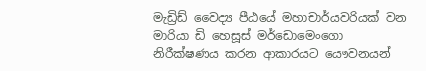මැඩ්‍රිඩ් වෛද්‍ය පීඨයේ මහාචාර්යවරියක් වන මාරියා ඩි හෙසූස් මර්ඩොමෙංගො නිරීක්ෂණය කරන ආකාරයට යෞවනයන්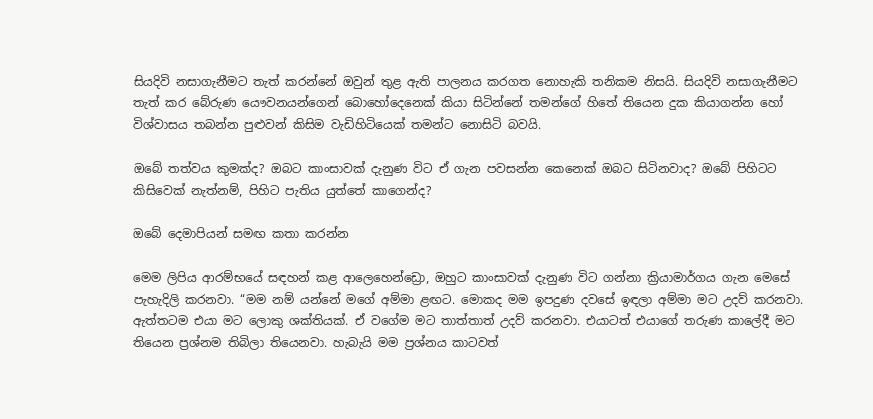සියදිවි නසාගැනීමට තැත් කරන්නේ ඔවුන් තුළ ඇති පාලනය කරගත නොහැකි තනිකම නිසයි. සියදිවි නසාගැනීමට තැත් කර බේරුණ යෞවනයන්ගෙන් බොහෝදෙනෙක් කියා සිටින්නේ තමන්ගේ හිතේ තියෙන දුක කියාගන්න හෝ විශ්වාසය තබන්න පුළුවන් කිසිම වැඩිහිටියෙක් තමන්ට නොසිටි බවයි.

ඔබේ තත්වය කුමක්ද? ඔබට කාංසාවක් දැනුණ විට ඒ ගැන පවසන්න කෙනෙක් ඔබට සිටිනවාද? ඔබේ පිහිටට කිසිවෙක් නැත්නම්, පිහිට පැතිය යුත්තේ කාගෙන්ද?

ඔබේ දෙමාපියන් සමඟ කතා කරන්න

මෙම ලිපිය ආරම්භයේ සඳහන් කළ ආලෙහෙන්ඩ්‍රො, ඔහුට කාංසාවක් දැනුණ විට ගන්නා ක්‍රියාමාර්ගය ගැන මෙසේ පැහැදිලි කරනවා. “මම නම් යන්නේ මගේ අම්මා ළඟට. මොකද මම ඉපදුණ දවසේ ඉඳලා අම්මා මට උදව් කරනවා. ඇත්තටම එයා මට ලොකු ශක්තියක්. ඒ වගේම මට තාත්තාත් උදව් කරනවා. එයාටත් එයාගේ තරුණ කාලේදී මට තියෙන ප්‍රශ්නම තිබිලා තියෙනවා. හැබැයි මම ප්‍රශ්නය කාටවත්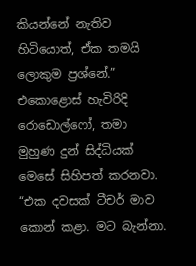කියන්නේ නැතිව හිටියොත්, ඒක තමයි ලොකුම ප්‍රශ්නේ.” එකොළොස් හැවිරිදි රොඩොල්ෆෝ, තමා මුහුණ දුන් සිද්ධියක් මෙසේ සිහිපත් කරනවා. “එක දවසක් ටීචර් මාව කොන් කළා. මට බැන්නා.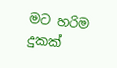මට හරිම දුකක්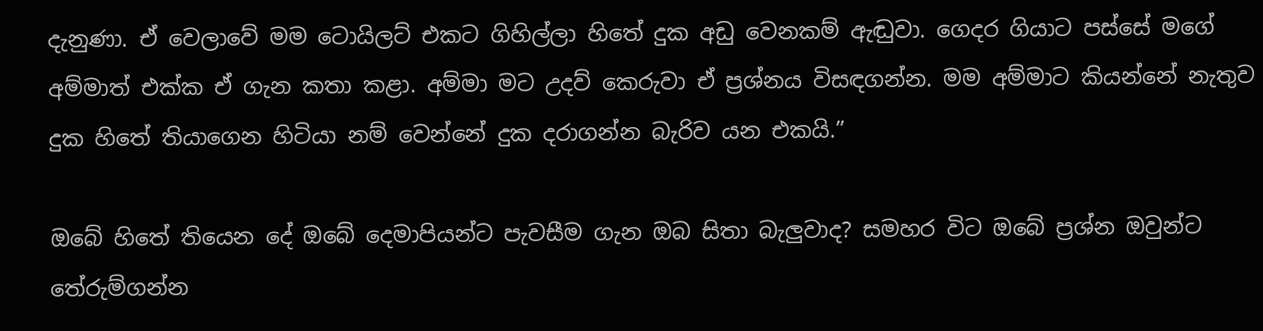දැනුණා. ඒ වෙලාවේ මම ටොයිලට් එකට ගිහිල්ලා හිතේ දුක අඩු වෙනකම් ඇඬුවා. ගෙදර ගියාට පස්සේ මගේ අම්මාත් එක්ක ඒ ගැන කතා කළා. අම්මා මට උදව් කෙරුවා ඒ ප්‍රශ්නය විසඳගන්න. මම අම්මාට කියන්නේ නැතුව දුක හිතේ තියාගෙන හිටියා නම් වෙන්නේ දුක දරාගන්න බැරිව යන එකයි.”

ඔබේ හිතේ තියෙන දේ ඔබේ දෙමාපියන්ට පැවසීම ගැන ඔබ සිතා බැලුවාද? සමහර විට ඔබේ ප්‍රශ්න ඔවුන්ට තේරුම්ගන්න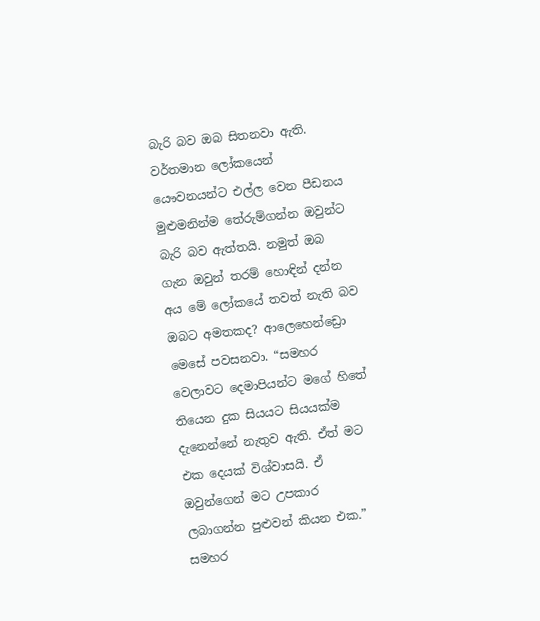බැරි බව ඔබ සිතනවා ඇති. වර්තමාන ලෝකයෙන් යෞවනයන්ට එල්ල වෙන පීඩනය මුළුමනින්ම තේරුම්ගන්න ඔවුන්ට බැරි බව ඇත්තයි. නමුත් ඔබ ගැන ඔවුන් තරම් හොඳින් දන්න අය මේ ලෝකයේ තවත් නැති බව ඔබට අමතකද? ආලෙහෙන්ඩ්‍රො මෙසේ පවසනවා. “සමහර වෙලාවට දෙමාපියන්ට මගේ හිතේ තියෙන දුක සියයට සියයක්ම දැනෙන්නේ නැතුව ඇති. ඒත් මට එක දෙයක් විශ්වාසයි. ඒ ඔවුන්ගෙන් මට උපකාර ලබාගන්න පුළුවන් කියන එක.” සමහර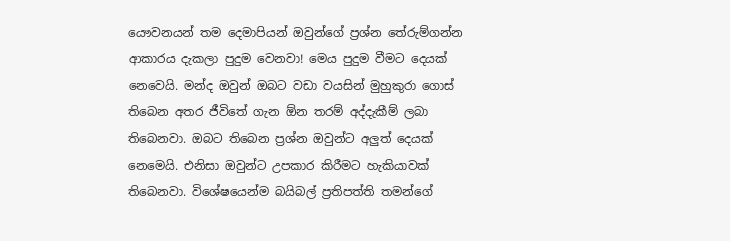යෞවනයන් තම දෙමාපියන් ඔවුන්ගේ ප්‍රශ්න තේරුම්ගන්න ආකාරය දැකලා පුදුම වෙනවා! මෙය පුදුම වීමට දෙයක් නෙවෙයි. මන්ද ඔවුන් ඔබට වඩා වයසින් මුහුකුරා ගොස් තිබෙන අතර ජීවිතේ ගැන ඕන තරම් අද්දැකීම් ලබා තිබෙනවා. ඔබට තිබෙන ප්‍රශ්න ඔවුන්ට අලුත් දෙයක් නෙමෙයි. එනිසා ඔවුන්ට උපකාර කිරීමට හැකියාවක් තිබෙනවා. විශේෂයෙන්ම බයිබල් ප්‍රතිපත්ති තමන්ගේ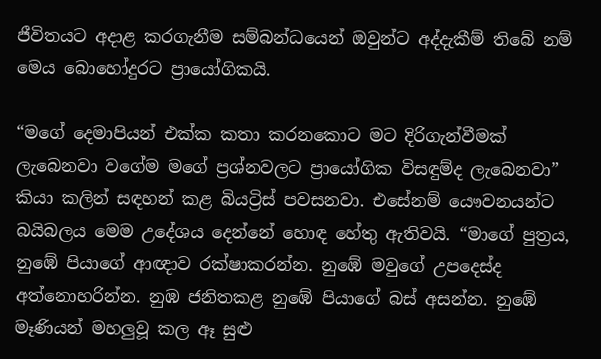ජීවිතයට අදාළ කරගැනීම සම්බන්ධයෙන් ඔවුන්ට අද්දැකීම් තිබේ නම් මෙය බොහෝදුරට ප්‍රායෝගිකයි.

“මගේ දෙමාපියන් එක්ක කතා කරනකොට මට දිරිගැන්වීමක් ලැබෙනවා වගේම මගේ ප්‍රශ්නවලට ප්‍රායෝගික විසඳුම්ද ලැබෙනවා” කියා කලින් සඳහන් කළ බියට්‍රිස් පවසනවා. එසේනම් යෞවනයන්ට බයිබලය මෙම උදේශය දෙන්නේ හොඳ හේතු ඇතිවයි. “මාගේ පුත්‍රය, නුඹේ පියාගේ ආඥාව රක්ෂාකරන්න. නුඹේ මවුගේ උපදෙස්ද අත්නොහරින්න. නුඹ ජනිතකළ නුඹේ පියාගේ බස් අසන්න. නුඹේ මෑණියන් මහලුවූ කල ඈ සුළු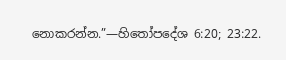නොකරන්න.”—හිතෝපදේශ 6:20; 23:22.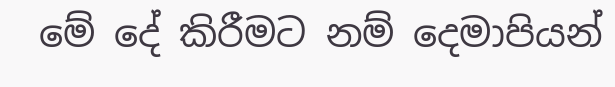මේ දේ කිරීමට නම් දෙමාපියන්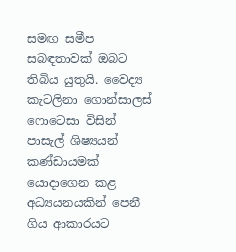සමඟ සමීප සබඳතාවක් ඔබට තිබිය යුතුයි. වෛද්‍ය කැටලිනා ගොන්සාලස් ෆොටෙසා විසින් පාසැල් ශිෂ්‍යයන් කණ්ඩායමක් යොදාගෙන කළ අධ්‍යයනයකින් පෙනී ගිය ආකාරයට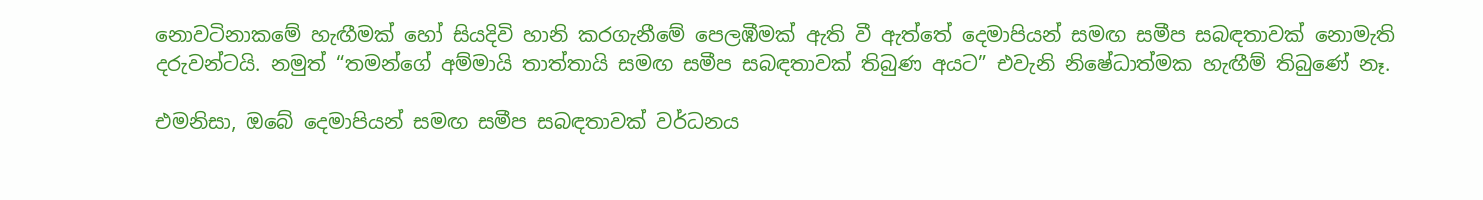නොවටිනාකමේ හැඟීමක් හෝ සියදිවි හානි කරගැනීමේ පෙලඹීමක් ඇති වී ඇත්තේ දෙමාපියන් සමඟ සමීප සබඳතාවක් නොමැති දරුවන්ටයි. නමුත් “තමන්ගේ අම්මායි තාත්තායි සමඟ සමීප සබඳතාවක් තිබුණ අයට” එවැනි නිෂේධාත්මක හැඟීම් තිබුණේ නෑ.

එමනිසා, ඔබේ දෙමාපියන් සමඟ සමීප සබඳතාවක් වර්ධනය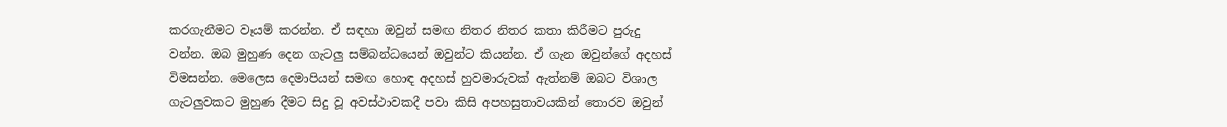කරගැනීමට වෑයම් කරන්න. ඒ සඳහා ඔවුන් සමඟ නිතර නිතර කතා කිරීමට පුරුදු වන්න. ඔබ මුහුණ දෙන ගැටලු සම්බන්ධයෙන් ඔවුන්ට කියන්න. ඒ ගැන ඔවුන්ගේ අදහස් විමසන්න. මෙලෙස දෙමාපියන් සමඟ හොඳ අදහස් හුවමාරුවක් ඇත්නම් ඔබට විශාල ගැටලුවකට මුහුණ දීමට සිදු වූ අවස්ථාවකදී පවා කිසි අපහසුතාවයකින් තොරව ඔවුන්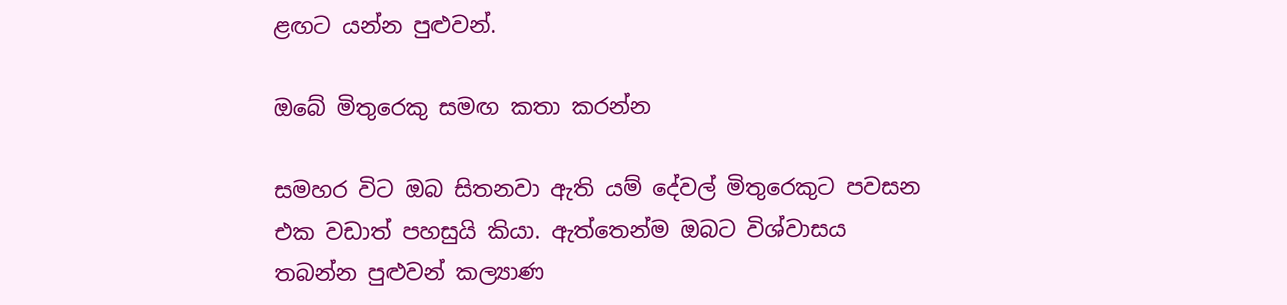ළඟට යන්න පුළුවන්.

ඔබේ මිතුරෙකු සමඟ කතා කරන්න

සමහර විට ඔබ සිතනවා ඇති යම් දේවල් මිතුරෙකුට පවසන එක වඩාත් පහසුයි කියා. ඇත්තෙන්ම ඔබට විශ්වාසය තබන්න පුළුවන් කල්‍යාණ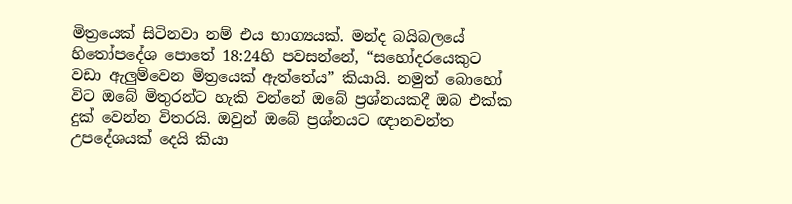මිත්‍රයෙක් සිටිනවා නම් එය භාග්‍යයක්. මන්ද බයිබලයේ හිතෝපදේශ පොතේ 18:24හි පවසන්නේ, “සහෝදරයෙකුට වඩා ඇලුම්වෙන මිත්‍රයෙක් ඇත්තේය” කියායි. නමුත් බොහෝ විට ඔබේ මිතුරන්ට හැකි වන්නේ ඔබේ ප්‍රශ්නයකදී ඔබ එක්ක දුක් වෙන්න විතරයි. ඔවුන් ඔබේ ප්‍රශ්නයට ඥානවන්ත උපදේශයක් දෙයි කියා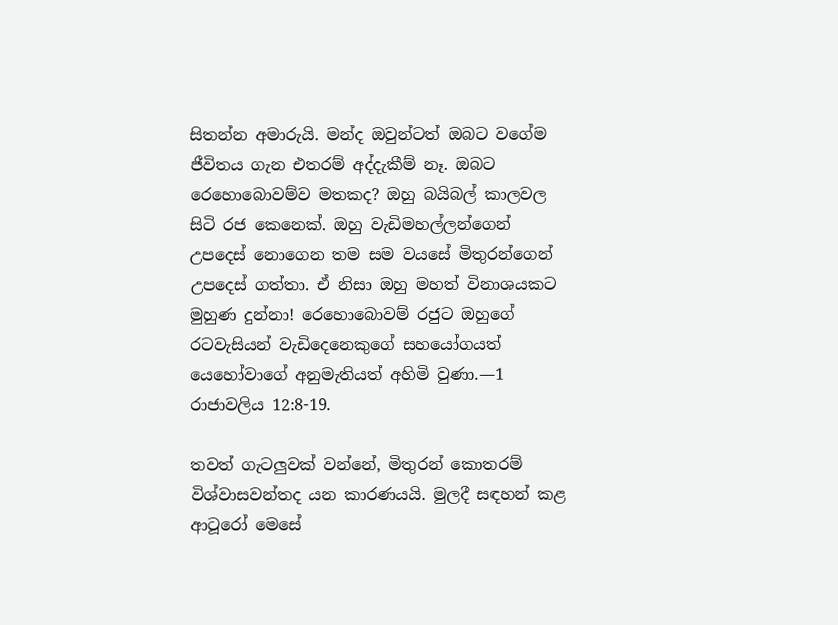සිතන්න අමාරුයි. මන්ද ඔවුන්ටත් ඔබට වගේම ජීවිතය ගැන එතරම් අද්දැකීම් නෑ. ඔබට රෙහොබොවම්ව මතකද? ඔහු බයිබල් කාලවල සිටි රජ කෙනෙක්. ඔහු වැඩිමහල්ලන්ගෙන් උපදෙස් නොගෙන තම සම වයසේ මිතුරන්ගෙන් උපදෙස් ගත්තා. ඒ නිසා ඔහු මහත් විනාශයකට මුහුණ දුන්නා! රෙහොබොවම් රජුට ඔහුගේ රටවැසියන් වැඩිදෙනෙකුගේ සහයෝගයත් යෙහෝවාගේ අනුමැතියත් අහිමි වුණා.—1 රාජාවලිය 12:8-19.

තවත් ගැටලුවක් වන්නේ, මිතුරන් කොතරම් විශ්වාසවන්තද යන කාරණයයි. මුලදී සඳහන් කළ ආටූරෝ මෙසේ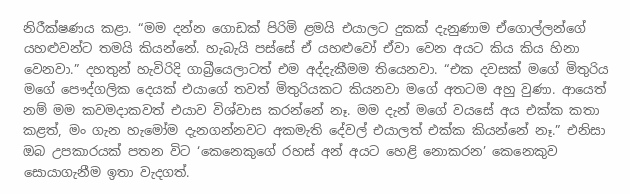නිරීක්ෂණය කළා. “මම දන්න ගොඩක් පිරිමි ළමයි එයාලට දුකක් දැනුණාම ඒගොල්ලන්ගේ යහළුවන්ට තමයි කියන්නේ. හැබැයි පස්සේ ඒ යහළුවෝ ඒවා වෙන අයට කිය කිය හිනා වෙනවා.” දහතුන් හැවිරිදි ගාබ්‍රීයෙලාටත් එම අද්දැකීමම තියෙනවා. “එක දවසක් මගේ මිතුරිය මගේ පෞද්ගලික දෙයක් එයාගේ තවත් මිතුරියකට කියනවා මගේ අතටම අහු වුණා. ආයෙත් නම් මම කවමදාකවත් එයාව විශ්වාස කරන්නේ නෑ. මම දැන් මගේ වයසේ අය එක්ක කතා කළත්, මං ගැන හැමෝම දැනගන්නවට අකමැති දේවල් එයාලත් එක්ක කියන්නේ නෑ.” එනිසා ඔබ උපකාරයක් පතන විට ‘කෙනෙකුගේ රහස් අන් අයට හෙළි නොකරන’ කෙනෙකුව සොයාගැනීම ඉතා වැදගත්.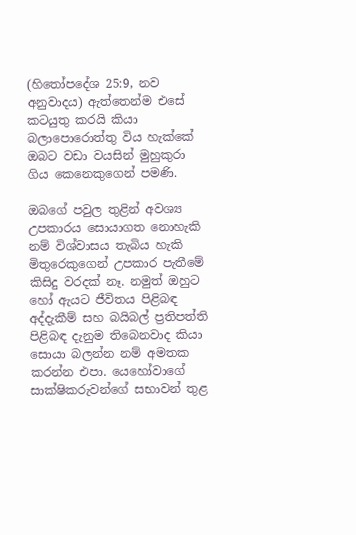(හිතෝපදේශ 25:9, නව අනුවාදය) ඇත්තෙන්ම එසේ කටයුතු කරයි කියා බලාපොරොත්තු විය හැක්කේ ඔබට වඩා වයසින් මුහුකුරා ගිය කෙනෙකුගෙන් පමණි.

ඔබගේ පවුල තුළින් අවශ්‍ය උපකාරය සොයාගත නොහැකි නම් විශ්වාසය තැබිය හැකි මිතුරෙකුගෙන් උපකාර පැතීමේ කිසිදු වරදක් නෑ. නමුත් ඔහුට හෝ ඇයට ජීවිතය පිළිබඳ අද්දැකීම් සහ බයිබල් ප්‍රතිපත්ති පිළිබඳ දැනුම තිබෙනවාද කියා සොයා බලන්න නම් අමතක කරන්න එපා. යෙහෝවාගේ සාක්ෂිකරුවන්ගේ සභාවන් තුළ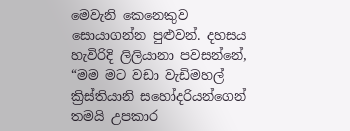මෙවැනි කෙනෙකුව සොයාගන්න පුළුවන්. දහසය හැවිරිදි ලිලියානා පවසන්නේ, “මම මට වඩා වැඩිමහල් ක්‍රිස්තියානි සහෝදරියන්ගෙන් තමයි උපකාර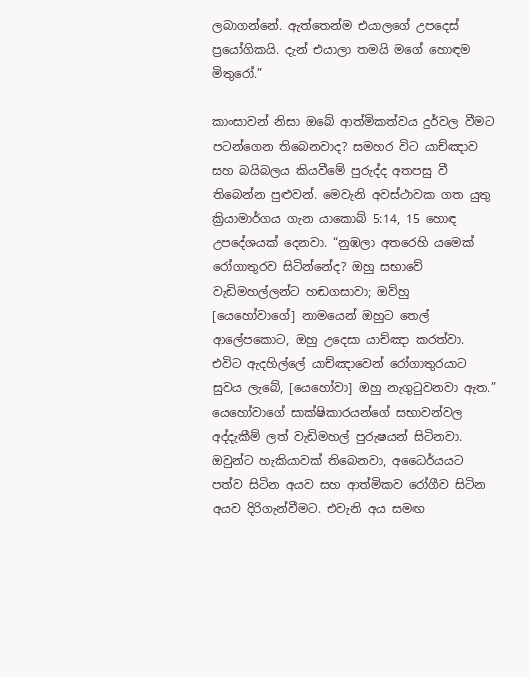ලබාගන්නේ. ඇත්තෙන්ම එයාලගේ උපදෙස් ප්‍රයෝගිකයි. දැන් එයාලා තමයි මගේ හොඳම මිතුරෝ.”

කාංසාවන් නිසා ඔබේ ආත්මිකත්වය දුර්වල වීමට පටන්ගෙන තිබෙනවාද? සමහර විට යාච්ඤාව සහ බයිබලය කියවීමේ පුරුද්ද අතපසු වී තිබෙන්න පුළුවන්. මෙවැනි අවස්ථාවක ගත යුතු ක්‍රියාමාර්ගය ගැන යාකොබ් 5:14, 15 හොඳ උපදේශයක් දෙනවා. “නුඹලා අතරෙහි යමෙක් රෝගාතුරව සිටින්නේද? ඔහු සභාවේ වැඩිමහල්ලන්ට හඬගසාවා; ඔව්හු [යෙහෝවාගේ] නාමයෙන් ඔහුට තෙල් ආලේපකොට, ඔහු උදෙසා යාච්ඤා කරත්වා. එවිට ඇදහිල්ලේ යාච්ඤාවෙන් රෝගාතුරයාට සුවය ලැබේ, [යෙහෝවා] ඔහු නැගුටුවනවා ඇත.” යෙහෝවාගේ සාක්ෂිකාරයන්ගේ සභාවන්වල අද්දැකීම් ලත් වැඩිමහල් පුරුෂයන් සිටිනවා. ඔවුන්ට හැකියාවක් තිබෙනවා, අධෛර්යයට පත්ව සිටින අයව සහ ආත්මිකව රෝගීව සිටින අයව දිරිගැන්වීමට. එවැනි අය සමඟ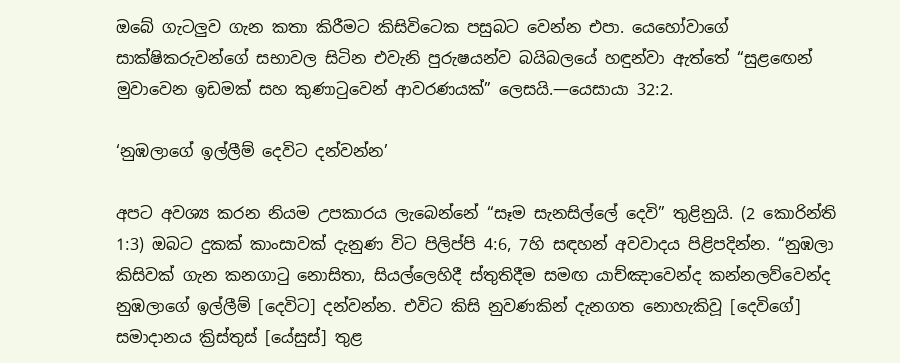ඔබේ ගැටලුව ගැන කතා කිරීමට කිසිවිටෙක පසුබට වෙන්න එපා. යෙහෝවාගේ සාක්ෂිකරුවන්ගේ සභාවල සිටින එවැනි පුරුෂයන්ව බයිබලයේ හඳුන්වා ඇත්තේ “සුළඟෙන් මුවාවෙන ඉඩමක් සහ කුණාටුවෙන් ආවරණයක්” ලෙසයි.—යෙසායා 32:2.

‘නුඹලාගේ ඉල්ලීම් දෙවිට දන්වන්න’

අපට අවශ්‍ය කරන නියම උපකාරය ලැබෙන්නේ “සෑම සැනසිල්ලේ දෙවි” තුළිනුයි. (2 කොරින්ති 1:3) ඔබට දුකක් කාංසාවක් දැනුණ විට පිලිප්පි 4:6, 7හි සඳහන් අවවාදය පිළිපදින්න. “නුඹලා කිසිවක් ගැන කනගාටු නොසිතා, සියල්ලෙහිදී ස්තුතිදීම සමඟ යාච්ඤාවෙන්ද කන්නලව්වෙන්ද නුඹලාගේ ඉල්ලීම් [දෙවිට] දන්වන්න. එවිට කිසි නුවණකින් දැනගත නොහැකිවූ [දෙවිගේ] සමාදානය ක්‍රිස්තුස් [යේසුස්] තුළ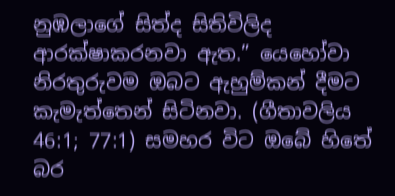නුඹලාගේ සිත්ද සිතිවිලිද ආරක්ෂාකරනවා ඇත.” යෙහෝවා නිරතුරුවම ඔබට ඇහුම්කන් දීමට කැමැත්තෙන් සිටිනවා. (ගීතාවලිය 46:1; 77:1) සමහර විට ඔබේ හිතේ බර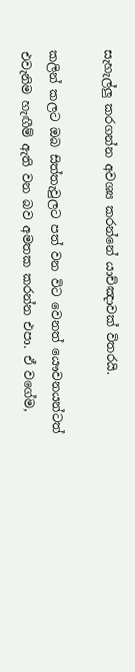සැහැල්ලු කරගන්න අවශ්‍ය කරන්නේ යාච්ඤාවක් විතරයි.

කලින් කලට ඔබ සිත්තැවුලට පත් වන විට වෙනත් යෞවනයන්ටත් එවැනිම හැඟීම් ඇති වන බව අමතක කරන්න එපා. ඒ වගේම,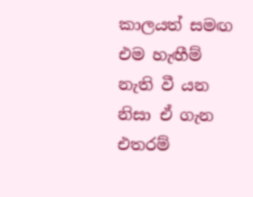කාලයත් සමඟ එම හැඟීම් නැති වී යන නිසා ඒ ගැන එතරම්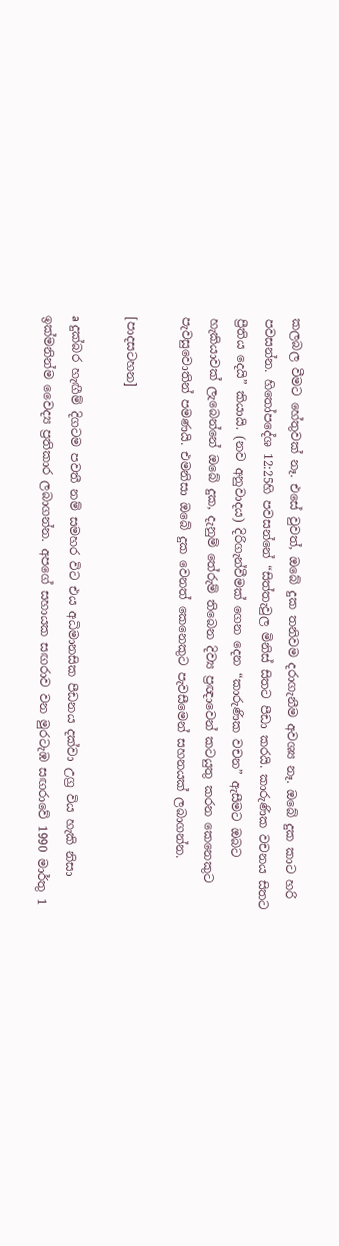කලබල වීමට හේතුවක් නෑ. එසේ වුවත්, ඔබේ දුක තනිවම දරාගැනීම අවශ්‍ය නෑ. ඔබේ දුක කාට හරි පවසන්න. හිතෝපදේශ 12:25හි පවසන්නේ “සිත්තැවුල මිනිස් සිතට පීඩා කරයි. කාරුණික වචනය සිතට ප්‍රීතිය දෙයි” කියායි. (නව අනුවාදය) දිරිගැන්වීමක් ගෙන දෙන “කාරුණික වචන” ඇසීමට ඔබට හැකියාවක් ලැබෙන්නේ ඔබේ දුක, දැනුම් තේරුම් තිබෙන දිව්‍ය ප්‍රඥාවෙන් කටයුතු කරන කෙනෙකුට පැවසුවොතින් පමණයි. එමනිසා ඔබේ දුක වෙනත් කෙනෙකුට පැවසීමෙන් සහනයක් ලබාගන්න.

[පාදසටහන]

a දුක්බර හැඟීම් දිගටම පවතී නම් සමහර විට එය අධිමානසික පීඩනය දක්වා උග්‍ර විය හැකි නිසා ඉක්මනින්ම වෛද්‍ය ප්‍රතිකාර ලබාගන්න. අපගේ සහායක සඟරාව වන මුරටැඹ සඟරාවේ 1990 මාර්තු 1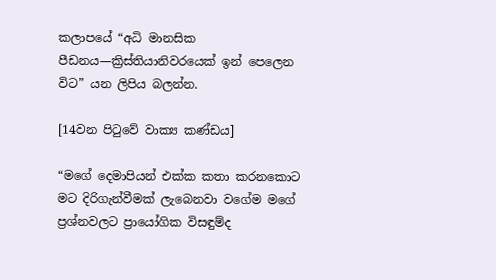කලාපයේ “අධි මානසික පීඩනය—ක්‍රිස්තියානිවරයෙක් ඉන් පෙලෙන විට” යන ලිපිය බලන්න.

[14වන පිටුවේ වාක්‍ය කණ්ඩය]

“මගේ දෙමාපියන් එක්ක කතා කරනකොට මට දිරිගැන්වීමක් ලැබෙනවා වගේම මගේ ප්‍රශ්නවලට ප්‍රායෝගික විසඳුම්ද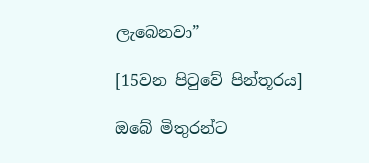ලැබෙනවා”

[15වන පිටුවේ පින්තූරය]

ඔබේ මිතුරන්ට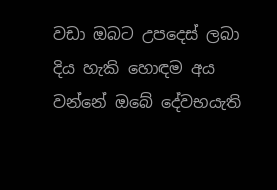වඩා ඔබට උපදෙස් ලබා දිය හැකි හොඳම අය වන්නේ ඔබේ දේවභයැති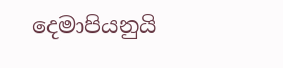දෙමාපියනුයි